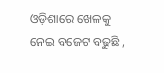ଓଡ଼ିଶାରେ ଖେଳକୁ ନେଇ ବଜେଟ ବଢୁଛି ,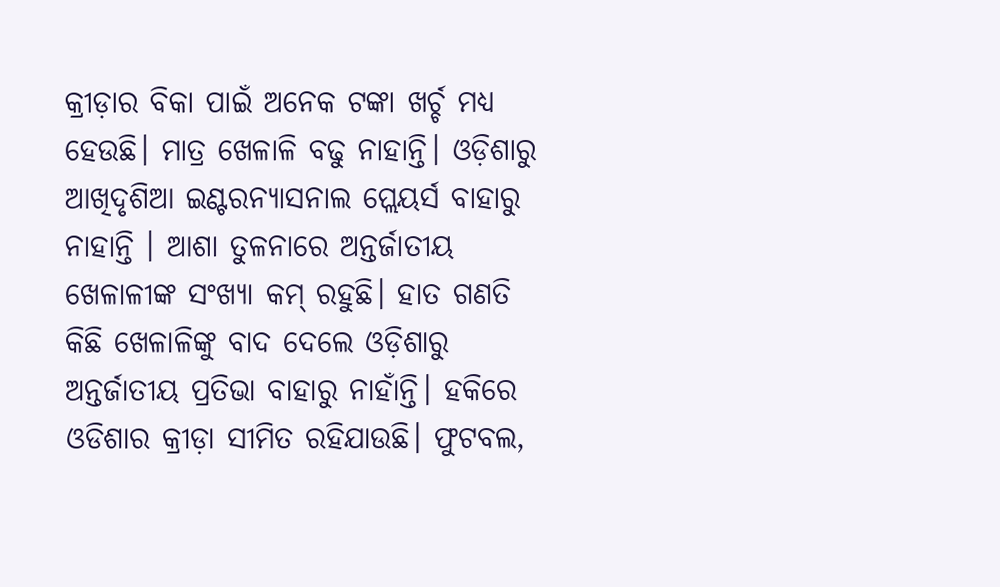କ୍ରୀଡ଼ାର ବିକା ପାଇଁ ଅନେକ ଟଙ୍କା ଖର୍ଚ୍ଚ ମଧ୍ୟ ହେଉଛି। ମାତ୍ର ଖେଳାଳି ବଢୁ ନାହାନ୍ତି। ଓଡ଼ିଶାରୁ ଆଖିଦୃଶିଆ ଇଣ୍ଟରନ୍ୟାସନାଲ ପ୍ଲେୟର୍ସ ବାହାରୁ ନାହାନ୍ତି । ଆଶା ତୁଳନାରେ ଅନ୍ତର୍ଜାତୀୟ ଖେଳାଳୀଙ୍କ ସଂଖ୍ୟା କମ୍ ରହୁଛି। ହାତ ଗଣତି କିଛି ଖେଳାଳିଙ୍କୁ ବାଦ ଦେଲେ ଓଡ଼ିଶାରୁ ଅନ୍ତର୍ଜାତୀୟ ପ୍ରତିଭା ବାହାରୁ ନାହାଁନ୍ତି। ହକିରେ ଓଡିଶାର କ୍ରୀଡ଼ା ସୀମିତ ରହିଯାଉଛି। ଫୁଟବଲ,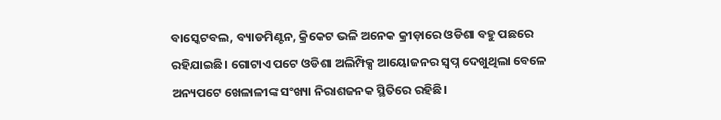ବାସ୍କେଟବଲ, ବ୍ୟାଡମିଣ୍ଟନ, କ୍ରିକେଟ ଭଳି ଅନେକ କ୍ରୀଡ଼ାରେ ଓଡିଶା ବହୁ ପଛରେ ରହିଯାଇଛି। ଗୋଟାଏ ପଟେ ଓଡିଶା ଅଲିମ୍ପିକ୍ସ ଆୟୋଜନର ସ୍ୱପ୍ନ ଦେଖୁଥିଲା ବେଳେ ଅନ୍ୟପଟେ ଖେଳାଳୀଙ୍କ ସଂଖ୍ୟା ନିରାଶଜନକ ସ୍ଥିତିରେ ରହିଛି।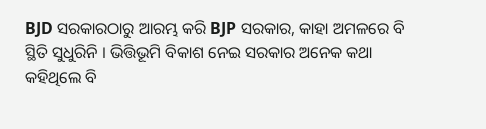BJD ସରକାରଠାରୁ ଆରମ୍ଭ କରି BJP ସରକାର, କାହା ଅମଳରେ ବି ସ୍ଥିତି ସୁଧୁରିନି । ଭିତ୍ତିଭୂମି ବିକାଶ ନେଇ ସରକାର ଅନେକ କଥା କହିଥିଲେ ବି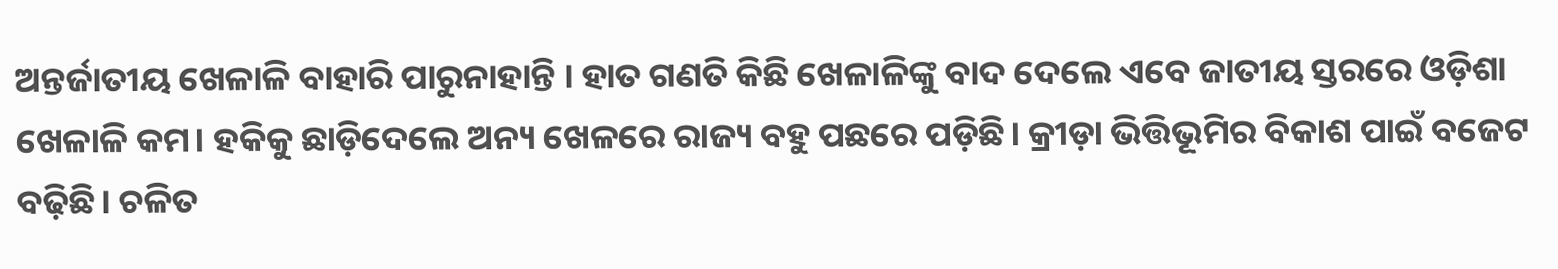ଅନ୍ତର୍ଜାତୀୟ ଖେଳାଳି ବାହାରି ପାରୁନାହାନ୍ତି । ହାତ ଗଣତି କିଛି ଖେଳାଳିଙ୍କୁ ବାଦ ଦେଲେ ଏବେ ଜାତୀୟ ସ୍ତରରେ ଓଡ଼ିଶା ଖେଳାଳି କମ। ହକିକୁ ଛାଡ଼ିଦେଲେ ଅନ୍ୟ ଖେଳରେ ରାଜ୍ୟ ବହୁ ପଛରେ ପଡ଼ିଛି। କ୍ରୀଡ଼ା ଭିତ୍ତିଭୂମିର ବିକାଶ ପାଇଁ ବଜେଟ ବଢ଼ିଛି। ଚଳିତ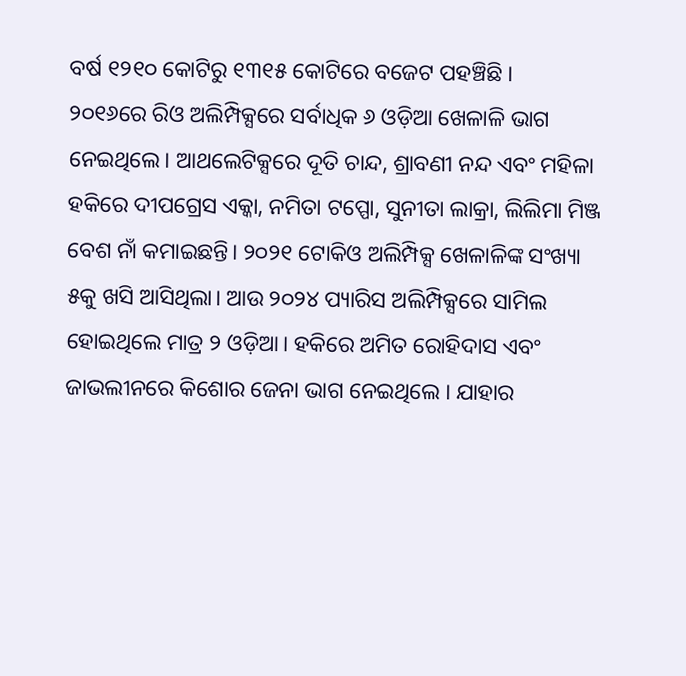ବର୍ଷ ୧୨୧୦ କୋଟିରୁ ୧୩୧୫ କୋଟିରେ ବଜେଟ ପହଞ୍ଚିଛି ।
୨୦୧୬ରେ ରିଓ ଅଲିମ୍ପିକ୍ସରେ ସର୍ବାଧିକ ୬ ଓଡ଼ିଆ ଖେଳାଳି ଭାଗ ନେଇଥିଲେ। ଆଥଲେଟିକ୍ସରେ ଦୂତି ଚାନ୍ଦ, ଶ୍ରାବଣୀ ନନ୍ଦ ଏବଂ ମହିଳା ହକିରେ ଦୀପଗ୍ରେସ ଏକ୍କା, ନମିତା ଟପ୍ପୋ, ସୁନୀତା ଲାକ୍ରା, ଲିଲିମା ମିଞ୍ଜ ବେଶ ନାଁ କମାଇଛନ୍ତି। ୨୦୨୧ ଟୋକିଓ ଅଲିମ୍ପିକ୍ସ ଖେଳାଳିଙ୍କ ସଂଖ୍ୟା ୫କୁ ଖସି ଆସିଥିଲା। ଆଉ ୨୦୨୪ ପ୍ୟାରିସ ଅଲିମ୍ପିକ୍ସରେ ସାମିଲ ହୋଇଥିଲେ ମାତ୍ର ୨ ଓଡ଼ିଆ। ହକିରେ ଅମିତ ରୋହିଦାସ ଏବଂ ଜାଭଲୀନରେ କିଶୋର ଜେନା ଭାଗ ନେଇଥିଲେ । ଯାହାର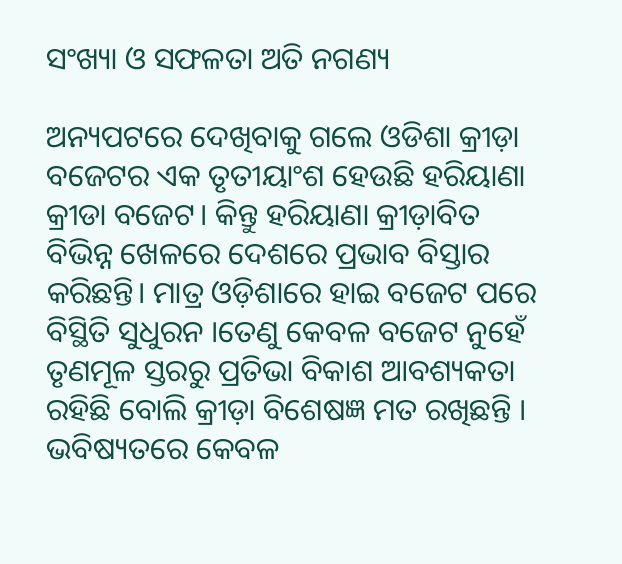ସଂଖ୍ୟା ଓ ସଫଳତା ଅତି ନଗଣ୍ୟ

ଅନ୍ୟପଟରେ ଦେଖିବାକୁ ଗଲେ ଓଡିଶା କ୍ରୀଡ଼ା ବଜେଟର ଏକ ତୃତୀୟାଂଶ ହେଉଛି ହରିୟାଣା କ୍ରୀଡା ବଜେଟ। କିନ୍ତୁ ହରିୟାଣା କ୍ରୀଡ଼ାବିତ ବିଭିନ୍ନ ଖେଳରେ ଦେଶରେ ପ୍ରଭାବ ବିସ୍ତାର କରିଛନ୍ତି। ମାତ୍ର ଓଡ଼ିଶାରେ ହାଇ ବଜେଟ ପରେ ବିସ୍ଥିତି ସୁଧୁରନ ।ତେଣୁ କେବଳ ବଜେଟ ନୁହେଁ ତୃଣମୂଳ ସ୍ତରରୁ ପ୍ରତିଭା ବିକାଶ ଆବଶ୍ୟକତା ରହିଛି ବୋଲି କ୍ରୀଡ଼ା ବିଶେଷଜ୍ଞ ମତ ରଖିଛନ୍ତି । ଭବିଷ୍ୟତରେ କେବଳ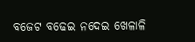ବଜେଟ ବଢେଇ ନଦେଇ ଖେଳାଳି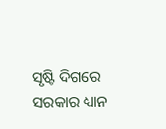ସୃଷ୍ଟି ଦିଗରେ ସରକାର ଧ୍ୟାନ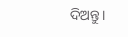ଦିଅନ୍ତୁ।